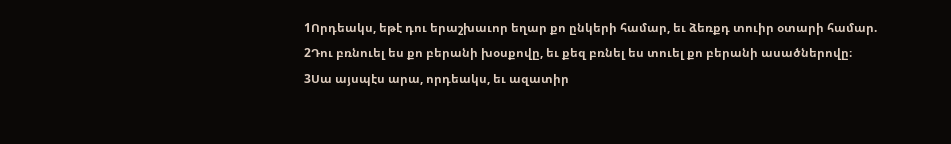1Որդեակս, եթէ դու երաշխաւոր եղար քո ընկերի համար, եւ ձեռքդ տուիր օտարի համար.
2Դու բռնուել ես քո բերանի խօսքովը, եւ քեզ բռնել ես տուել քո բերանի ասածներովը։
3Սա այսպէս արա, որդեակս, եւ ազատիր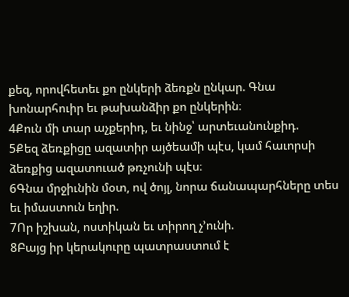քեզ, որովհետեւ քո ընկերի ձեռքն ընկար. Գնա խոնարհուիր եւ թախանձիր քո ընկերին։
4Քուն մի տար աչքերիդ, եւ նինջ՝ արտեւանունքիդ.
5Քեզ ձեռքիցը ազատիր այծեամի պէս, կամ հաւորսի ձեռքից ազատուած թռչունի պէս։
6Գնա մրջիւնին մօտ, ով ծոյլ, նորա ճանապարհները տես եւ իմաստուն եղիր.
7Որ իշխան, ոստիկան եւ տիրող չ’ունի.
8Բայց իր կերակուրը պատրաստում է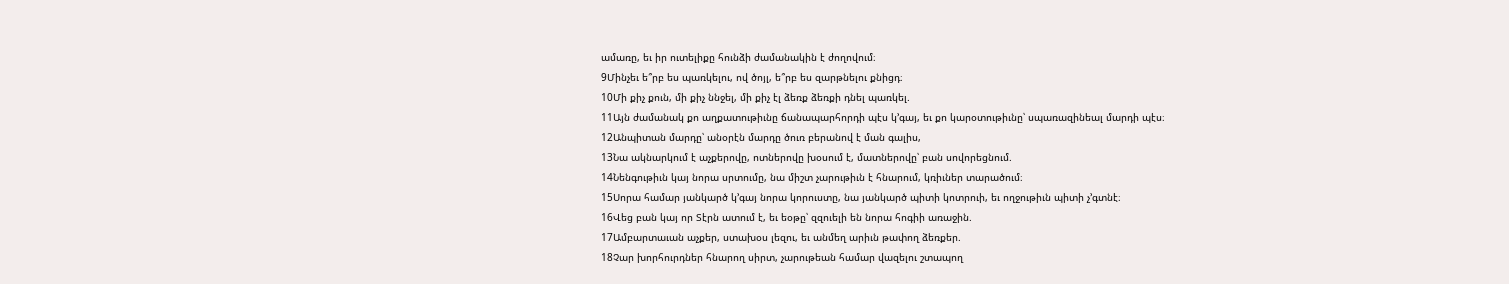ամառը, եւ իր ուտելիքը հունձի ժամանակին է ժողովում։
9Մինչեւ ե՞րբ ես պառկելու, ով ծոյլ, ե՞րբ ես զարթնելու քնիցդ։
10Մի քիչ քուն, մի քիչ ննջել, մի քիչ էլ ձեռք ձեռքի դնել պառկել.
11Այն ժամանակ քո աղքատութիւնը ճանապարհորդի պէս կ’գայ, եւ քո կարօտութիւնը՝ սպառազինեալ մարդի պէս։
12Անպիտան մարդը՝ անօրէն մարդը ծուռ բերանով է ման գալիս,
13Նա ակնարկում է աչքերովը, ոտներովը խօսում է, մատներովը՝ բան սովորեցնում.
14Նենգութիւն կայ նորա սրտումը, նա միշտ չարութիւն է հնարում, կռիւներ տարածում։
15Սորա համար յանկարծ կ’գայ նորա կորուստը, նա յանկարծ պիտի կոտրուի, եւ ողջութիւն պիտի չ’գտնէ։
16Վեց բան կայ որ Տէրն ատում է, եւ եօթը՝ զզուելի են նորա հոգիի առաջին.
17Ամբարտաւան աչքեր, ստախօս լեզու, եւ անմեղ արիւն թափող ձեռքեր.
18Չար խորհուրդներ հնարող սիրտ, չարութեան համար վազելու շտապող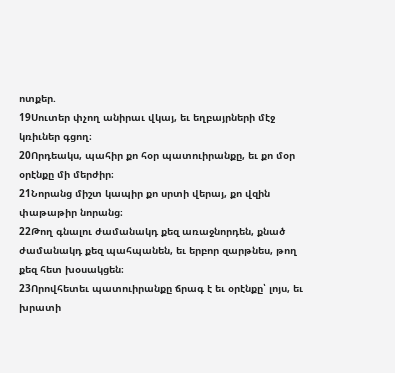ոտքեր.
19Սուտեր փչող անիրաւ վկայ, եւ եղբայրների մէջ կռիւներ գցող։
20Որդեակս, պահիր քո հօր պատուիրանքը, եւ քո մօր օրէնքը մի մերժիր։
21Նորանց միշտ կապիր քո սրտի վերայ, քո վզին փաթաթիր նորանց։
22Թող գնալու ժամանակդ քեզ առաջնորդեն, քնած ժամանակդ քեզ պահպանեն, եւ երբոր զարթնես, թող քեզ հետ խօսակցեն։
23Որովհետեւ պատուիրանքը ճրագ է եւ օրէնքը՝ լոյս, եւ խրատի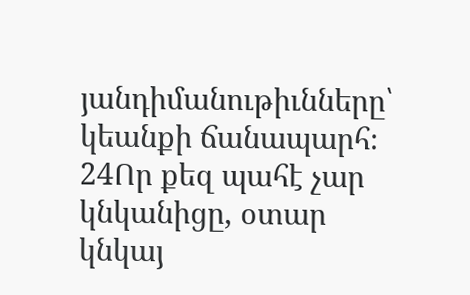յանդիմանութիւնները՝ կեանքի ճանապարհ։
24Որ քեզ պահէ չար կնկանիցը, օտար կնկայ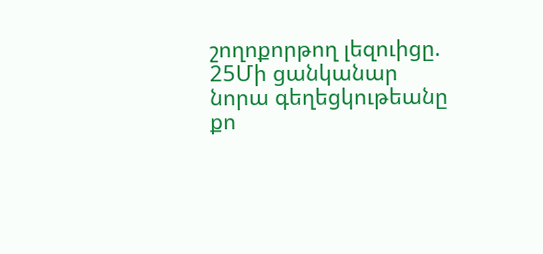շողոքորթող լեզուիցը.
25Մի ցանկանար նորա գեղեցկութեանը քո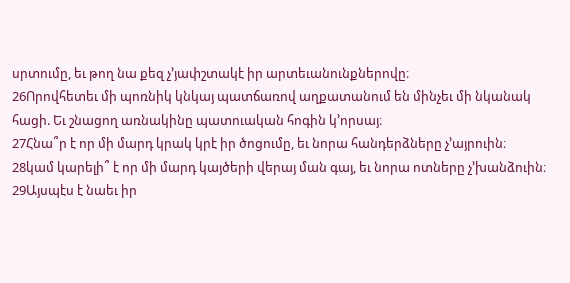սրտումը, եւ թող նա քեզ չ’յափշտակէ իր արտեւանունքներովը։
26Որովհետեւ մի պոռնիկ կնկայ պատճառով աղքատանում են մինչեւ մի նկանակ հացի. Եւ շնացող առնակինը պատուական հոգին կ’որսայ։
27Հնա՞ր է որ մի մարդ կրակ կրէ իր ծոցումը, եւ նորա հանդերձները չ’այրուին։
28կամ կարելի՞ է որ մի մարդ կայծերի վերայ ման գայ, եւ նորա ոտները չ’խանձուին։
29Այսպէս է նաեւ իր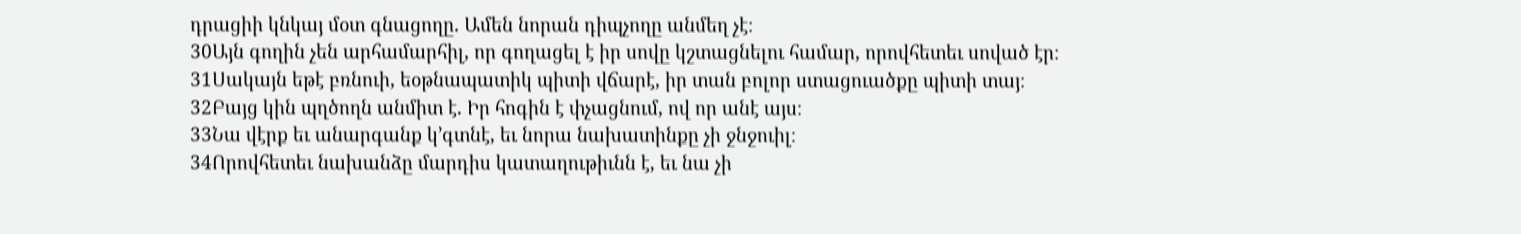դրացիի կնկայ մօտ գնացողը. Ամեն նորան դիպչողը անմեղ չէ։
30Այն գողին չեն արհամարհիլ, որ գողացել է իր սովը կշտացնելու համար, որովհետեւ սոված էր։
31Սակայն եթէ բռնուի, եօթնապատիկ պիտի վճարէ, իր տան բոլոր ստացուածքը պիտի տայ։
32Բայց կին պղծողն անմիտ է. Իր հոգին է փչացնում, ով որ անէ այս։
33Նա վէրք եւ անարգանք կ’գտնէ, եւ նորա նախատինքը չի ջնջուիլ։
34Որովհետեւ նախանձը մարդիս կատաղութիւնն է, եւ նա չի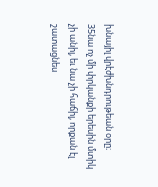խնայիլ վրէժխնդրութեան օրը։
35նա ոչ մի փրկանքի երեսին մտիկ չի անիլ, եւ նա չի հաճիլ, որքան էլ շատացնես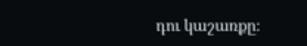դու կաշառքը։